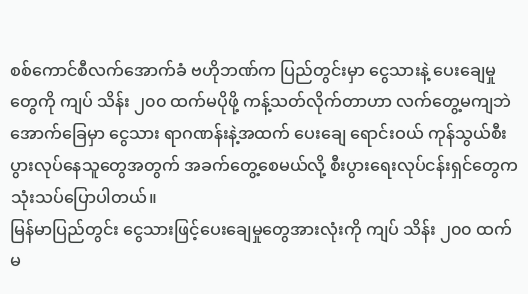စစ်ကောင်စီလက်အောက်ခံ ဗဟိုဘဏ်က ပြည်တွင်းမှာ ငွေသားနဲ့ ပေးချေမှုတွေကို ကျပ် သိန်း ၂၀၀ ထက်မပိုဖို့ ကန့်သတ်လိုက်တာဟာ လက်တွေ့မကျဘဲ အောက်ခြေမှာ ငွေသား ရာဂဏန်းနဲ့အထက် ပေးချေ ရောင်းဝယ် ကုန်သွယ်စီးပွားလုပ်နေသူတွေအတွက် အခက်တွေ့စေမယ်လို့ စီးပွားရေးလုပ်ငန်းရှင်တွေက သုံးသပ်ပြောပါတယ်။
မြန်မာပြည်တွင်း ငွေသားဖြင့်ပေးချေမှုတွေအားလုံးကို ကျပ် သိန်း ၂၀၀ ထက်မ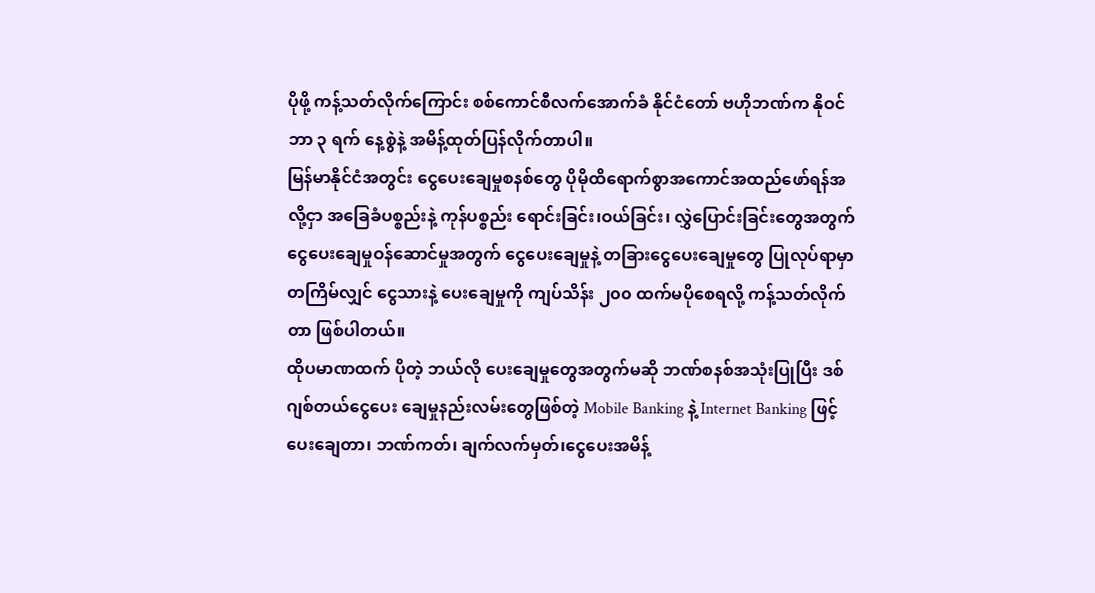ပိုဖို့ ကန့်သတ်လိုက်ကြောင်း စစ်ကောင်စီလက်အောက်ခံ နိုင်ငံတော် ဗဟိုဘဏ်က နိုဝင်ဘာ ၃ ရက် နေ့စွဲနဲ့ အမိန့်ထုတ်ပြန်လိုက်တာပါ။
မြန်မာနိုင်ငံအတွင်း ငွေပေးချေမှုစနစ်တွေ ပိုမိုထိရောက်စွာအကောင်အထည်ဖော်ရန်အလို့ငှာ အခြေခံပစ္စည်းနဲ့ ကုန်ပစ္စည်း ရောင်းခြင်း၊ဝယ်ခြင်း၊ လွှဲပြောင်းခြင်းတွေအတွက် ငွေပေးချေမှုဝန်ဆောင်မှုအတွက် ငွေပေးချေမှုနဲ့ တခြားငွေပေးချေမှုတွေ ပြုလုပ်ရာမှာ တကြိမ်လျှင် ငွေသားနဲ့ ပေးချေမှုကို ကျပ်သိန်း ၂၀၀ ထက်မပိုစေရလို့ ကန့်သတ်လိုက်တာ ဖြစ်ပါတယ်။
ထိုပမာဏထက် ပိုတဲ့ ဘယ်လို ပေးချေမှုတွေအတွက်မဆို ဘဏ်စနစ်အသုံးပြုပြီး ဒစ်ဂျစ်တယ်ငွေပေး ချေမှုနည်းလမ်းတွေဖြစ်တဲ့ Mobile Banking နဲ့ Internet Banking ဖြင့်ပေးချေတာ၊ ဘဏ်ကတ်၊ ချက်လက်မှတ်၊ငွေပေးအမိန့်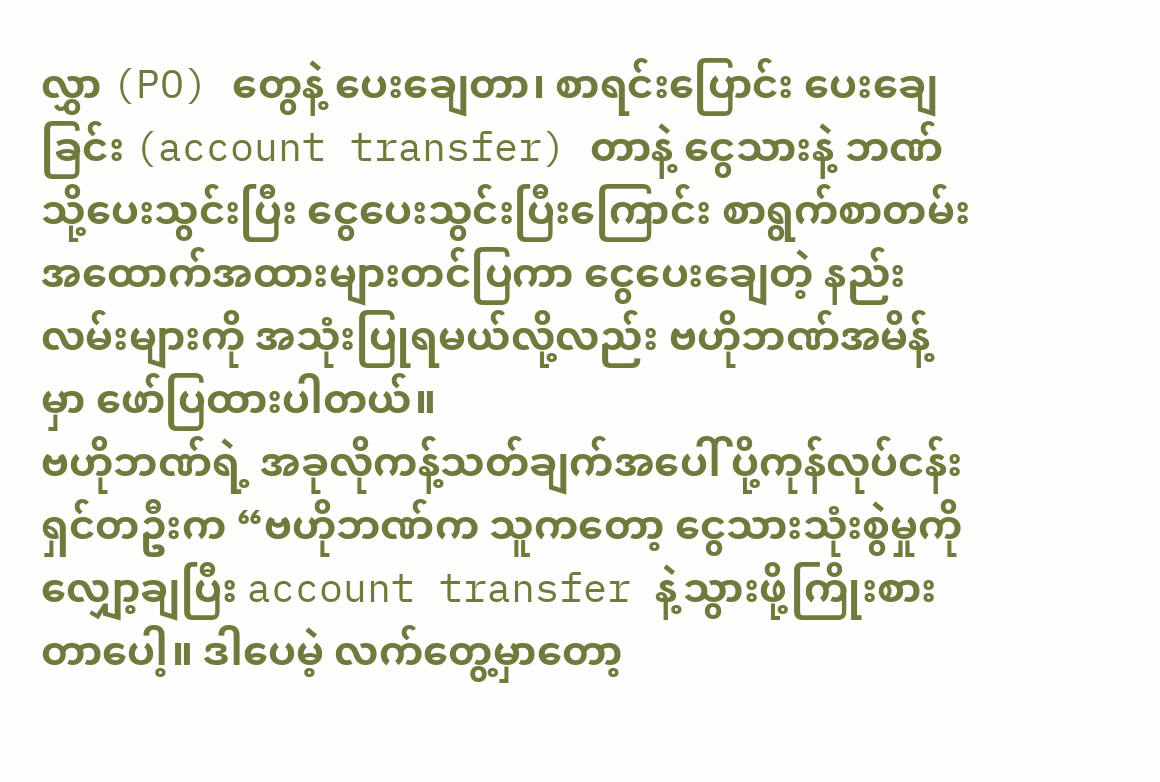လွှာ (PO) တွေနဲ့ ပေးချေတာ၊ စာရင်းပြောင်း ပေးချေခြင်း (account transfer) တာနဲ့ ငွေသားနဲ့ ဘဏ်သို့ပေးသွင်းပြီး ငွေပေးသွင်းပြီးကြောင်း စာရွက်စာတမ်း အထောက်အထားများတင်ပြကာ ငွေပေးချေတဲ့ နည်းလမ်းများကို အသုံးပြုရမယ်လို့လည်း ဗဟိုဘဏ်အမိန့်မှာ ဖော်ပြထားပါတယ်။
ဗဟိုဘဏ်ရဲ့ အခုလိုကန့်သတ်ချက်အပေါ် ပို့ကုန်လုပ်ငန်းရှင်တဦးက “ဗဟိုဘဏ်က သူကတော့ ငွေသားသုံးစွဲမှုကို လျှော့ချပြီး account transfer နဲ့သွားဖို့ကြိုးစားတာပေါ့။ ဒါပေမဲ့ လက်တွေ့မှာတော့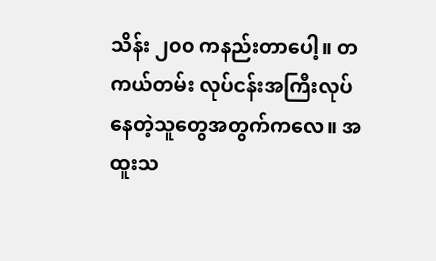သိန်း ၂၀၀ ကနည်းတာပေါ့။ တကယ်တမ်း လုပ်ငန်းအကြီးလုပ်နေတဲ့သူတွေအတွက်ကလေ။ အထူးသ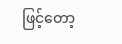ဖြင့်တော့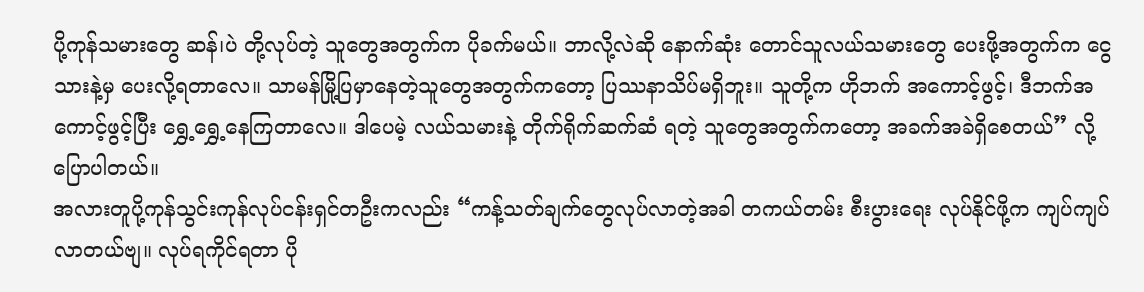ပို့ကုန်သမားတွေ ဆန်၊ပဲ တို့လုပ်တဲ့ သူတွေအတွက်က ပိုခက်မယ်။ ဘာလို့လဲဆို နောက်ဆုံး တောင်သူလယ်သမားတွေ ပေးဖို့အတွက်က ငွေသားနဲ့မှ ပေးလို့ရတာလေ။ သာမန်မြို့ပြမှာနေတဲ့သူတွေအတွက်ကတော့ ပြဿနာသိပ်မရှိဘူး။ သူတို့က ဟိုဘက် အကောင့်ဖွင့်၊ ဒီဘက်အကောင့်ဖွင့်ပြီး ရွှေ့ရွှေ့နေကြတာလေ။ ဒါပေမဲ့ လယ်သမားနဲ့ တိုက်ရိုက်ဆက်ဆံ ရတဲ့ သူတွေအတွက်ကတော့ အခက်အခဲရှိစေတယ်” လို့ပြောပါတယ်။
အလားတူပို့ကုန်သွင်းကုန်လုပ်ငန်းရှင်တဦးကလည်း “ကန့်သတ်ချက်တွေလုပ်လာတဲ့အခါ တကယ်တမ်း စီးပွားရေး လုပ်နိုင်ဖို့က ကျပ်ကျပ်လာတယ်ဗျ။ လုပ်ရကိုင်ရတာ ပို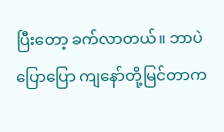ပြီးတော့ ခက်လာတယ်။ ဘာပဲပြောပြော ကျနော်တို့မြင်တာက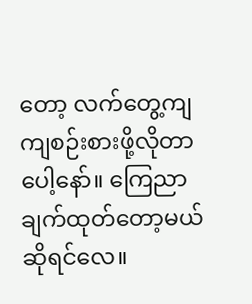တော့ လက်တွေ့ကျကျစဉ်းစားဖို့လိုတာပေါ့နော်။ ကြေညာချက်ထုတ်တော့မယ် ဆိုရင်လေ။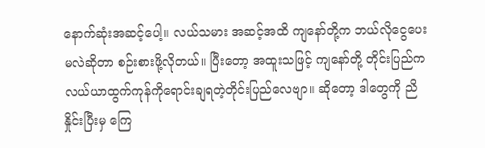နောက်ဆုံးအဆင့်ပေါ့။ လယ်သမား အဆင့်အထိ ကျနော်တို့က ဘယ်လိုငွေပေးမလဲဆိုတာ စဉ်းစားဖို့လိုတယ်။ ပြီးတော့ အထူးသဖြင့် ကျနော်တို့ တိုင်းပြည်က လယ်ယာထွက်ကုန်ကိုရောင်းချရတဲ့တိုင်းပြည်လေဗျာ။ ဆိုတော့ ဒါတွေကို ညိနှိုင်းပြီးမှ ကြေ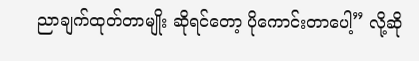ညာချက်ထုတ်တာမျိုး ဆိုရင်တော့ ပိုကောင်းတာပေါ့” လို့ဆို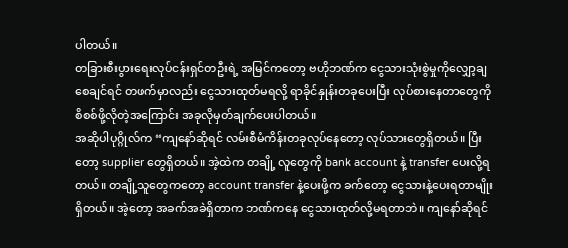ပါတယ်။
တခြားစီးပွားရေးလုပ်ငန်းရှင်တဦးရဲ့ အမြင်ကတော့ ဗဟိုဘဏ်က ငွေသားသုံးစွဲမှုကိုလျှော့ချစေချင်ရင် တဖက်မှာလည်း ငွေသားထုတ်မရလို့ ရာခိုင်နှုန်းတခုပေးပြီး လုပ်စားနေတာတွေကို စိစစ်ဖို့လိုတဲ့အကြောင်း အခုလိုမှတ်ချက်ပေးပါတယ်။
အဆိုပါပုဂ္ဂိုလ်က “ကျနော်ဆိုရင် လမ်းစီမံကိန်းတခုလုပ်နေတော့ လုပ်သားတွေရှိတယ်။ ပြီးတော့ supplier တွေရှိတယ်။ အဲ့ထဲက တချို့ လူတွေကို bank account နဲ့ transfer ပေးလို့ရတယ်။ တချို့သူတွေကတော့ account transfer နဲ့ပေးဖို့က ခက်တော့ ငွေသားနဲ့ပေးရတာမျိုးရှိတယ်။ အဲ့တော့ အခက်အခဲရှိတာက ဘဏ်ကနေ ငွေသားထုတ်လို့မရတာဘဲ။ ကျနော်ဆိုရင်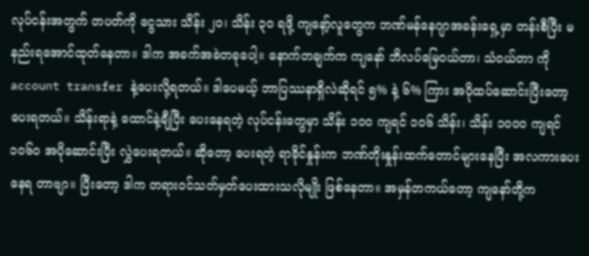လုပ်ငန်းအတွက် တပတ်ကို ငွေသား သိန်း ၂၀၊ သိန်း ၃၀ ရဖို့ ကျနော့်လူတွေက ဘဏ်မန်နေဂျာအခန်းရှေ့မှာ တန်းစီပြီး မနည်းရအောင်ထုတ်နေတာ။ ဒါက အခက်အခဲတခုပေါ့။ နောက်တချက်က ကျနော် ဘိလပ်မြေဝယ်တာ၊ သံဝယ်တာ ကို account transfer နဲ့ပေးလို့ရတယ်။ ဒါပေမယ့် ဘာပြဿနာရှိလဲဆိုရင် ၅% နဲ့ ၆% ကြား အပိုထပ်ဆောင်းပြီးတော့ ပေးရတယ်။ သိန်းရာနဲ့ ထောင်နဲ့ချီပြီး ပေးနေရတဲ့ လုပ်ငန်းတွေမှာ သိန်း ၁၀၀ ကျရင် ၁၀၆ သိန်း၊ သိန်း ၁၀၀၀ ကျရင် ၁၀၆၀ အပိုဆောင်းပြီး လွှဲပေးရတယ်။ ဆိုတော့ ပေးရတဲ့ ရာခိုင်နှုန်းက ဘဏ်တိုးနှုန်းထက်တောင်များနေပြီး အလကားပေးနေရ တာဗျာ။ ပြီးတော့ ဒါက တရားဝင်သတ်မှတ်ပေးထားသလိုမျိုး ဖြစ်နေတာ။ အမှန်တကယ်တော့ ကျနော်တို့က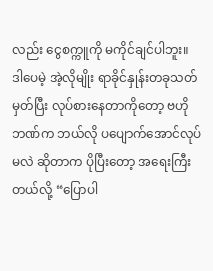လည်း ငွေစက္ကူကို မကိုင်ချင်ပါဘူး။ ဒါပေမဲ့ အဲ့လိုမျိုး ရာခိုင်နှုန်းတခုသတ်မှတ်ပြီး လုပ်စားနေတာကိုတော့ ဗဟိုဘဏ်က ဘယ်လို ပပျောက်အောင်လုပ်မလဲ ဆိုတာက ပိုပြီးတော့ အရေးကြီးတယ်လို့ “ပြောပါ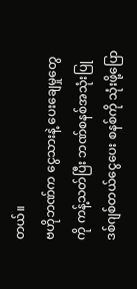တယ်။
ဗဟိုဘဏ်က ငွေသားနဲ့ ပေးချေမှုတွေကို ကန့်သတ်ပြီး ဘဏ်စနစ်အသုံးပြု ဒစ်ဂျစ်တယ်ငွေပေး စနစ်ကို သုံးဖို့ပြော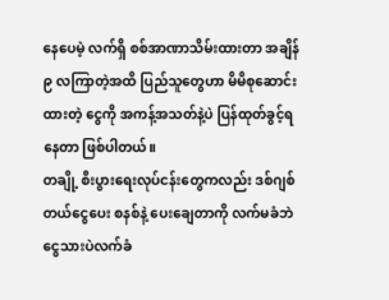နေပေမဲ့ လက်ရှိ စစ်အာဏာသိမ်းထားတာ အချိန် ၉ လကြာတဲ့အထိ ပြည်သူတွေဟာ မိမိစုဆောင်းထားတဲ့ ငွေကို အကန့်အသတ်နဲ့ပဲ ပြန်ထုတ်ခွင့်ရနေတာ ဖြစ်ပါတယ်။
တချို့ စီးပွားရေးလုပ်ငန်းတွေကလည်း ဒစ်ဂျစ်တယ်ငွေပေး စနစ်နဲ့ ပေးချေတာကို လက်မခံဘဲ ငွေသားပဲလက်ခံ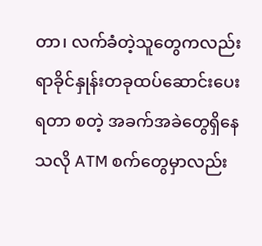တာ၊ လက်ခံတဲ့သူတွေကလည်း ရာခိုင်နှုန်းတခုထပ်ဆောင်းပေးရတာ စတဲ့ အခက်အခဲတွေရှိနေသလို ATM စက်တွေမှာလည်း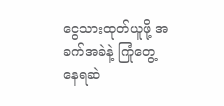ငွေသားထုတ်ယူဖို့ အခက်အခဲနဲ့ ကြုံတွေ့ နေရဆဲ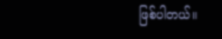ဖြစ်ပါတယ်။